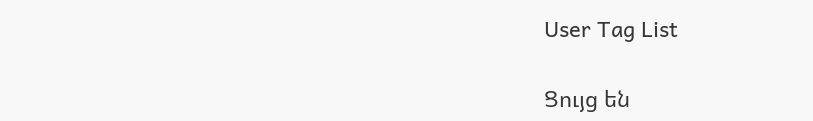User Tag List

Ցույց են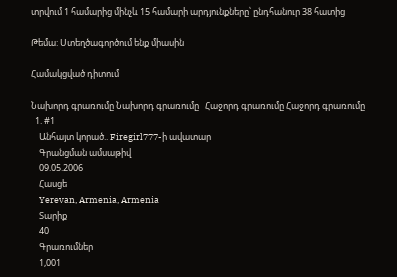տրվում 1 համարից մինչև 15 համարի արդյունքները՝ ընդհանուր 38 հատից

Թեմա: Ստեղծագործում ենք միասին

Համակցված դիտում

Նախորդ գրառումը Նախորդ գրառումը   Հաջորդ գրառումը Հաջորդ գրառումը
  1. #1
    Անհայտ կորած.. Firegirl777-ի ավատար
    Գրանցման ամսաթիվ
    09.05.2006
    Հասցե
    Yerevan, Armenia, Armenia
    Տարիք
    40
    Գրառումներ
    1,001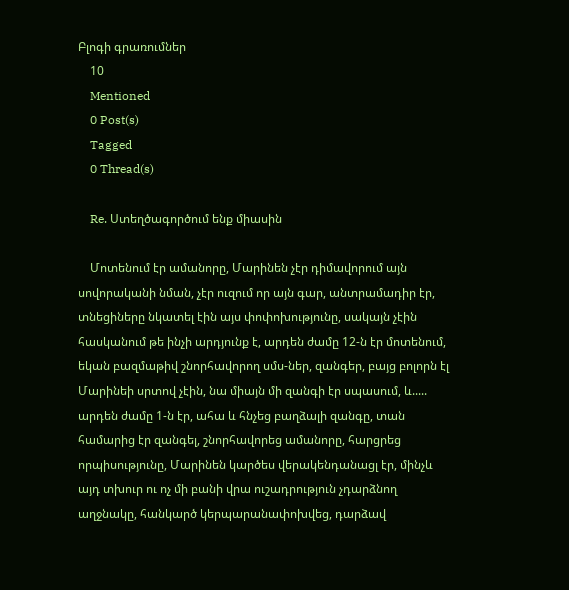Բլոգի գրառումներ
    10
    Mentioned
    0 Post(s)
    Tagged
    0 Thread(s)

    Re. Ստեղծագործում ենք միասին

    Մոտենում էր ամանորը, Մարինեն չէր դիմավորում այն սովորականի նման, չէր ուզում որ այն գար, անտրամադիր էր, տնեցիները նկատել էին այս փոփոխությունը, սակայն չէին հասկանում թե ինչի արդյունք է, արդեն ժամը 12-ն էր մոտենում, եկան բազմաթիվ շնորհավորող սմս-ներ, զանգեր, բայց բոլորն էլ Մարինեի սրտով չէին, նա միայն մի զանգի էր սպասում, և..... արդեն ժամը 1-ն էր, ահա և հնչեց բաղձալի զանգը, տան համարից էր զանգել, շնորհավորեց ամանորը, հարցրեց որպիսությունը, Մարինեն կարծես վերակենդանացլ էր, մինչև այդ տխուր ու ոչ մի բանի վրա ուշադրություն չդարձնող աղջնակը, հանկարծ կերպարանափոխվեց, դարձավ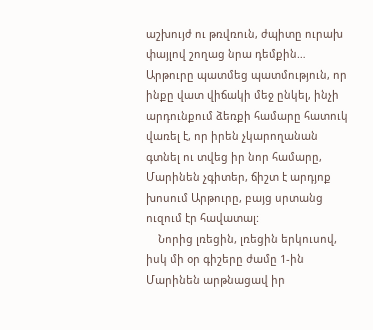աշխույժ ու թռվռուն, ժպիտը ուրախ փայլով շողաց նրա դեմքին… Արթուրը պատմեց պատմություն, որ ինքը վատ վիճակի մեջ ընկել, ինչի արդունքում ձեռքի համարը հատուկ վառել է, որ իրեն չկարողանան գտնել ու տվեց իր նոր համարը, Մարինեն չգիտեր, ճիշտ է արդյոք խոսում Արթուրը, բայց սրտանց ուզում էր հավատալ:
    Նորից լռեցին, լռեցին երկուսով, իսկ մի օր գիշերը ժամը 1-ին Մարինեն արթնացավ իր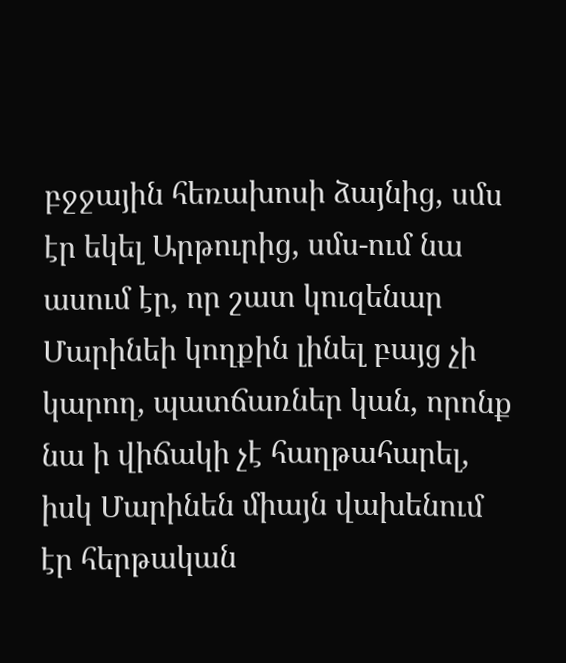բջջային հեռախոսի ձայնից, սմս էր եկել Արթուրից, սմս-ում նա ասում էր, որ շատ կուզենար Մարինեի կողքին լինել բայց չի կարող, պատճառներ կան, որոնք նա ի վիճակի չէ հաղթահարել, իսկ Մարինեն միայն վախենում էր հերթական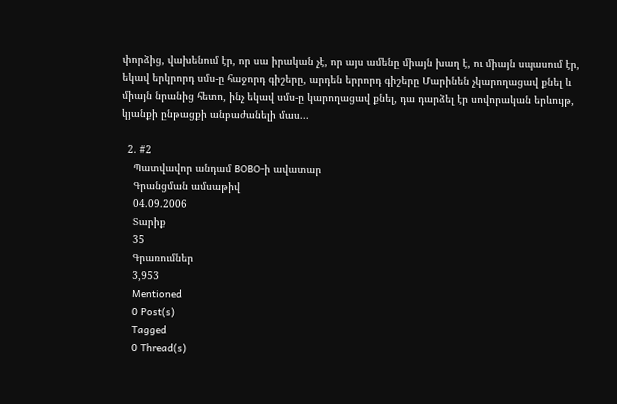փորձից, վախենում էր, որ սա իրական չէ, որ այս ամենը միայն խաղ է, ու միայն սպասում էր, եկավ երկրորդ սմս-ը հաջորդ գիշերը, արդեն երրորդ գիշերը Մարինեն չկարողացավ քնել և միայն նրանից հետո, ինչ եկավ սմս-ը կարողացավ քնել, դա դարձել էր սովորական երևույթ, կյանքի ընթացքի անբաժանելի մաս...

  2. #2
    Պատվավոր անդամ BOBO-ի ավատար
    Գրանցման ամսաթիվ
    04.09.2006
    Տարիք
    35
    Գրառումներ
    3,953
    Mentioned
    0 Post(s)
    Tagged
    0 Thread(s)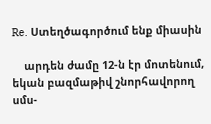Re. Ստեղծագործում ենք միասին

    արդեն ժամը 12-ն էր մոտենում, եկան բազմաթիվ շնորհավորող սմս-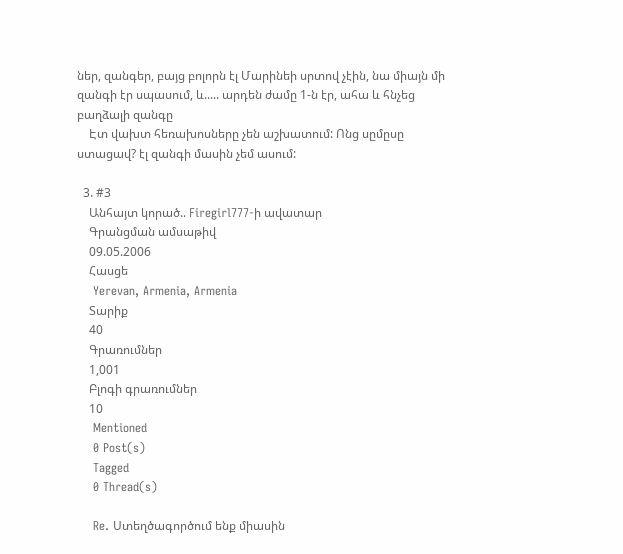ներ, զանգեր, բայց բոլորն էլ Մարինեի սրտով չէին, նա միայն մի զանգի էր սպասում, և..... արդեն ժամը 1-ն էր, ահա և հնչեց բաղձալի զանգը
    Էտ վախտ հեռախոսները չեն աշխատում: Ոնց սըմըսը ստացավ? էլ զանգի մասին չեմ ասում:

  3. #3
    Անհայտ կորած.. Firegirl777-ի ավատար
    Գրանցման ամսաթիվ
    09.05.2006
    Հասցե
    Yerevan, Armenia, Armenia
    Տարիք
    40
    Գրառումներ
    1,001
    Բլոգի գրառումներ
    10
    Mentioned
    0 Post(s)
    Tagged
    0 Thread(s)

    Re. Ստեղծագործում ենք միասին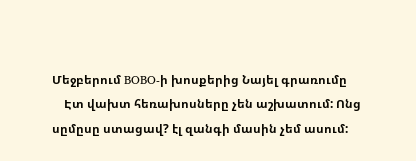Մեջբերում BOBO-ի խոսքերից Նայել գրառումը
    Էտ վախտ հեռախոսները չեն աշխատում: Ոնց սըմըսը ստացավ? էլ զանգի մասին չեմ ասում: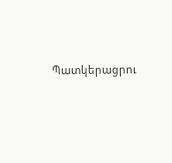Պատկերացրու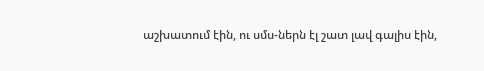աշխատում էին, ու սմս-ներն էլ շատ լավ գալիս էին,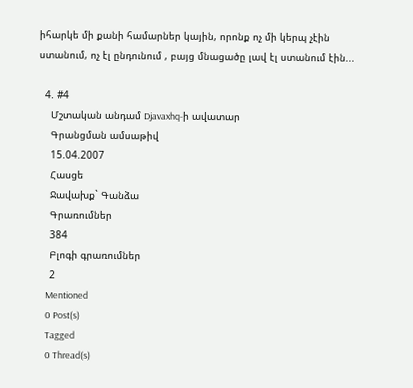իհարկե մի քանի համարներ կային, որոնք ոչ մի կերպ չէին ստանում, ոչ էլ ընդունում , բայց մնացածը լավ էլ ստանում էին...

  4. #4
    Մշտական անդամ Djavaxhq-ի ավատար
    Գրանցման ամսաթիվ
    15.04.2007
    Հասցե
    Ջավախք` Գանձա
    Գրառումներ
    384
    Բլոգի գրառումներ
    2
    Mentioned
    0 Post(s)
    Tagged
    0 Thread(s)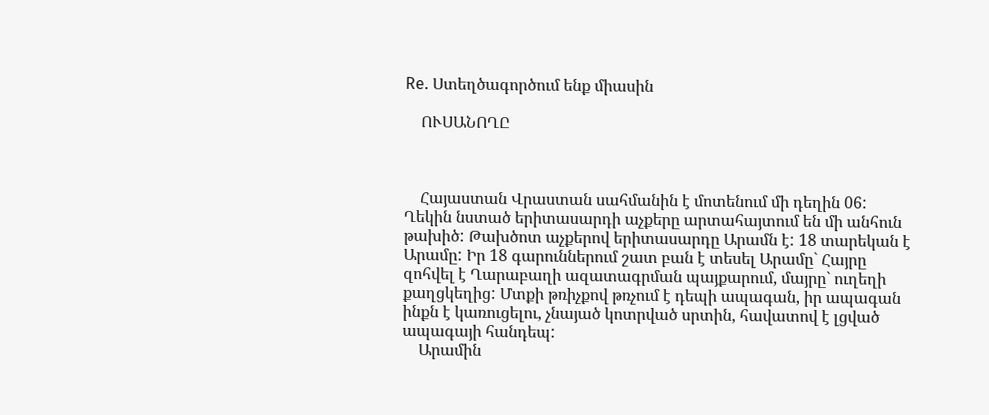Re. Ստեղծագործում ենք միասին

    ՈՒՍԱՆՈՂԸ



    Հայաստան Վրաստան սահմանին է մոտենում մի դեղին 06: Ղեկին նստած երիտասարդի աչքերը արտահայտում են մի անհուն թախիծ: Թախծոտ աչքերով երիտասարդը Արամն է: 18 տարեկան է Արամը: Իր 18 գարուններում շատ բան է տեսել Արամը` Հայրը զոհվել է Ղարաբաղի ազատագրման պայքարում, մայրը` ուղեղի քաղցկեղից: Մտքի թռիչքով թռչում է դեպի ապագան, իր ապագան ինքն է կառուցելու, չնայած կոտրված սրտին, հավատով է լցված ապագայի հանդեպ:
    Արամին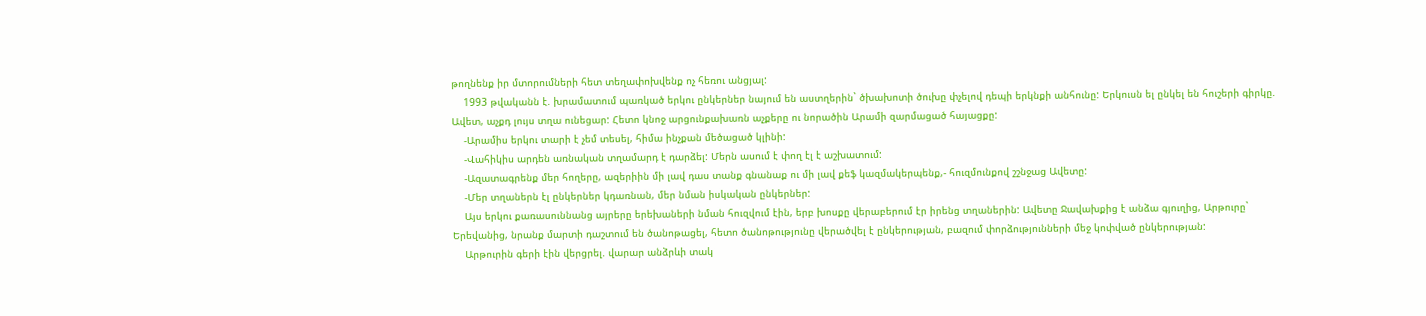թողնենք իր մտորումների հետ տեղափոխվենք ոչ հեռու անցյալ:
    1993 թվականն է. խրամատում պառկած երկու ընկերներ նայում են աստղերին` ծխախոտի ծուխը փչելով դեպի երկնքի անհունը: Երկուսն ել ընկել են հուշերի գիրկը. Ավետ, աչքդ լույս տղա ունեցար: Հետո կնոջ արցունքախառն աչքերը ու նորածին Արամի զարմացած հայացքը:
    -Արամիս երկու տարի է չեմ տեսել, հիմա ինչքան մեծացած կլինի:
    -Վահիկիս արդեն առնական տղամարդ է դարձել: Մերն ասում է փող էլ է աշխատում:
    -Ազատագրենք մեր հողերը, ազերիին մի լավ դաս տանք գնանաք ու մի լավ քեֆ կազմակերպենք,- հուզմունքով շշնջաց Ավետը:
    -Մեր տղաներն էլ ընկերներ կդառնան, մեր նման իսկական ընկերներ:
    Այս երկու քառասուննանց այրերը երեխաների նման հուզվում էին, երբ խոսքը վերաբերում էր իրենց տղաներին: Ավետը Ջավախքից է անձա գյուղից, Արթուրը` Երեվանից, նրանք մարտի դաշտում են ծանոթացել, հետո ծանոթությունը վերածվել է ընկերության, բազում փորձությունների մեջ կոփված ընկերության:
    Արթուրին գերի էին վերցրել. վարար անձրևի տակ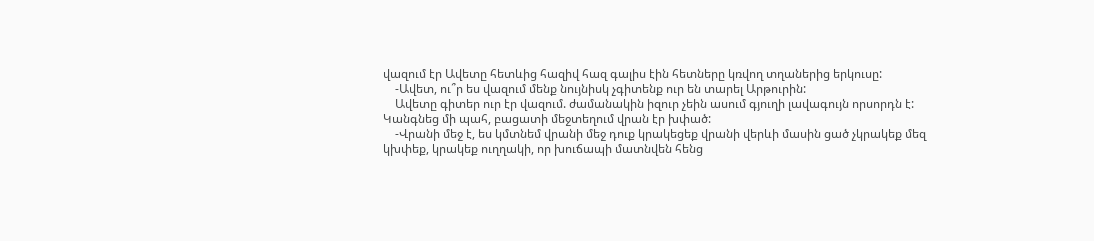վազում էր Ավետը հետևից հազիվ հազ գալիս էին հետները կռվող տղաներից երկուսը:
    -Ավետ, ու՞ր ես վազում մենք նույնիսկ չգիտենք ուր են տարել Արթուրին:
    Ավետը գիտեր ուր էր վազում. ժամանակին իզուր չեին ասում գյուղի լավագույն որսորդն է: Կանգնեց մի պահ, բացատի մեջտեղում վրան էր խփած:
    -Վրանի մեջ է, ես կմտնեմ վրանի մեջ դուք կրակեցեք վրանի վերևի մասին ցած չկրակեք մեզ կխփեք, կրակեք ուղղակի, որ խուճապի մատնվեն հենց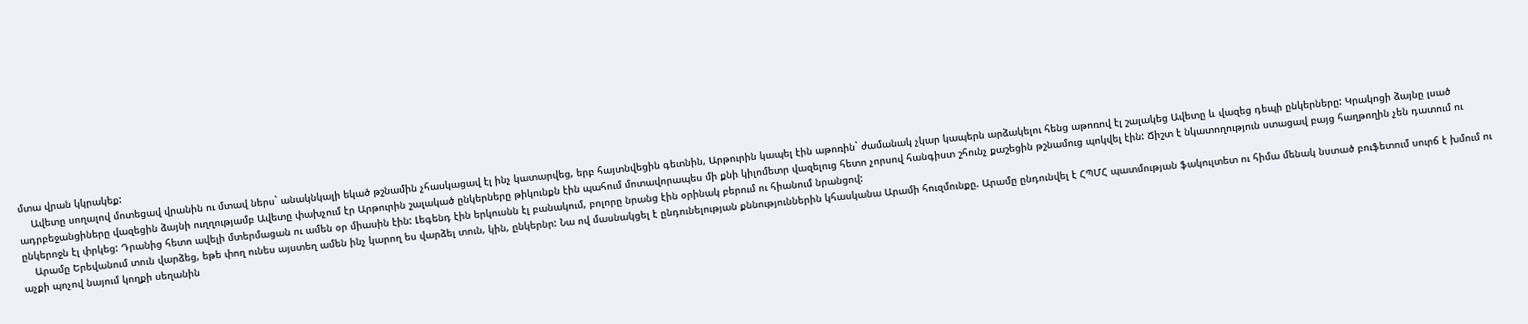մտա վրան կկրակեք:
    Ավետը սողալով մոտեցավ վրանին ու մտավ ներս` անակնկալի եկած թշնամին չհասկացավ էլ ինչ կատարվեց, երբ հայտնվեցին գետնին, Արթուրին կապել էին աթոռին` ժամանակ չկար կապերն արձակելու հենց աթոռով էլ շալակեց Ավետը և վազեց դեպի ընկերները: Կրակոցի ձայնը լսած ադրբեջանցիները վազեցին ձայնի ուղղությամբ Ավետը փախչում էր Արթուրին շալակած ընկերները թիկունքն էին պահում մոտավորապես մի քնի կիլոմետր վազելուց հետո չորսով հանգիստ շհունչ քաշեցին թշնամուց պոկվել էին: Ճիշտ է նկատողություն ստացավ բայց հաղթողին չեն դատում ու ընկերոջն էլ փրկեց: Դրանից հետո ավելի մտերմացան ու ամեն օր միասին էին: Լեգենդ էին երկուսնն էլ բանակում, բոլորը նրանց էին օրինակ բերում ու հիանում նրանցով:
    Արամը Երեվանում տուն վարձեց, եթե փող ունես այստեղ ամեն ինչ կարող ես վարձել տուն, կին, ընկերնր: Նա ով մասնակցել է ընդունելության քննություններին կհասկանա Արամի հուզմունքը. Արամը ընդունվել է ՀՊՄՀ պատմության ֆակուլտետ ու հիմա մենակ նստած բուֆետում սուրճ է խմում ու աչքի պոչով նայում կողքի սեղանին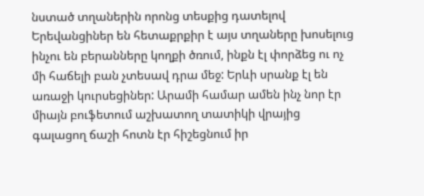նստած տղաներին որոնց տեսքից դատելով Երեվանցիներ են հետաքրքիր է այս տղաները խոսելուց ինչու են բերանները կողքի ծռում, ինքն էլ փորձեց ու ոչ մի հաճելի բան չտեսավ դրա մեջ: Երևի սրանք էլ են առաջի կուրսեցիներ: Արամի համար ամեն ինչ նոր էր միայն բուֆետում աշխատող տատիկի վրայից գալացող ճաշի հոտն էր հիշեցնում իր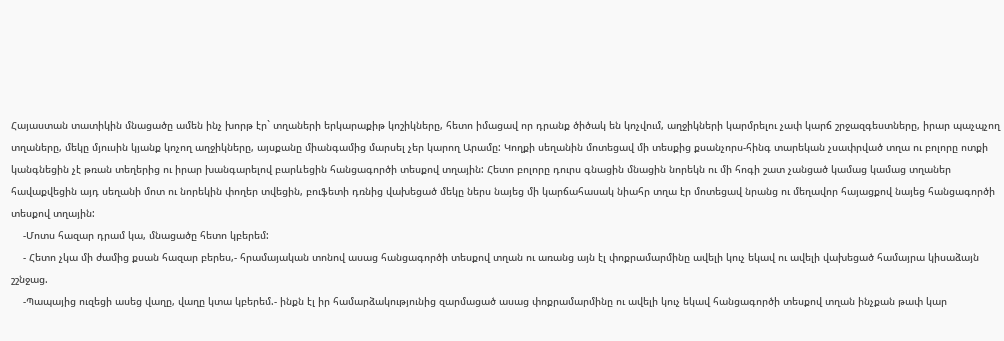Հայաստան տատիկին մնացածը ամեն ինչ խորթ էր` տղաների երկարաքիթ կոշիկները, հետո իմացավ որ դրանք ծիծակ են կոչվում, աղջիկների կարմրելու չափ կարճ շրջազգեստները, իրար պաչպչող տղաները, մեկը մյուսին կյանք կոչող աղջիկները, այսքանը միանգամից մարսել չեր կարող Արամը: Կողքի սեղանին մոտեցավ մի տեսքից քսանչորս-հինգ տարեկան չսափրված տղա ու բոլորը ոտքի կանգնեցին չէ թռան տեղերից ու իրար խանգարելով բարևեցին հանցագործի տեսքով տղային: Հետո բոլորը դուրս գնացին մնացին նորեկն ու մի հոգի շատ չանցած կամաց կամաց տղաներ հավաքվեցին այդ սեղանի մոտ ու նորեկին փողեր տվեցին, բուֆետի դռնից վախեցած մեկը ներս նայեց մի կարճահասակ նիահր տղա էր մոտեցավ նրանց ու մեղավոր հայացքով նայեց հանցագործի տեսքով տղային:
    -Մոտս հազար դրամ կա, մնացածը հետո կբերեմ:
    - Հետո չկա մի ժամից քսան հազար բերես,- հրամայական տոնով ասաց հանցագործի տեսքով տղան ու առանց այն էլ փոքրամարմինը ավելի կուչ եկավ ու ավելի վախեցած համայրա կիսաձայն շշնջաց.
    -Պապայից ուզեցի ասեց վաղը, վաղը կտա կբերեմ.- ինքն էլ իր համարձակությունից զարմացած ասաց փոքրամարմինը ու ավելի կուչ եկավ հանցագործի տեսքով տղան ինչքան թափ կար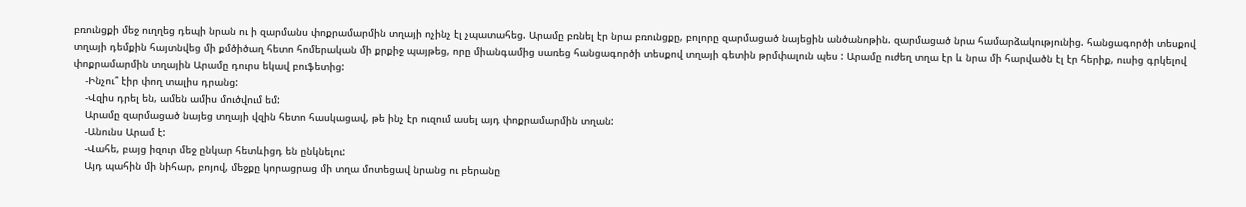բռունցքի մեջ ուղղեց դեպի նրան ու ի զարմանս փոքրամարմին տղայի ոչինչ էլ չպատահեց. Արամը բռնել էր նրա բռունցքը, բոլորը զարմացած նայեցին անծանոթին. զարմացած նրա համարձակությունից. հանցագործի տեսքով տղայի դեմքին հայտնվեց մի քմծիծաղ հետո հոմերական մի քրքիջ պայթեց, որը միանգամից սառեց հանցագործի տեսքով տղայի գետին թրմփալուն պես : Արամը ուժեղ տղա էր և նրա մի հարվածն էլ էր հերիք, ուսից գրկելով փոքրամարմին տղային Արամը դուրս եկավ բուֆետից:
    -Ինչու՞ էիր փող տալիս դրանց:
    -Վզիս դրել են, ամեն ամիս մուծվում եմ:
    Արամը զարմացած նայեց տղայի վզին հետո հասկացավ, թե ինչ էր ուզում ասել այդ փոքրամարմին տղան:
    -Անունս Արամ է:
    -Վահե, բայց իզուր մեջ ընկար հետևիցդ են ընկնելու:
    Այդ պահին մի նիհար, բոյով, մեջքը կորացրաց մի տղա մոտեցավ նրանց ու բերանը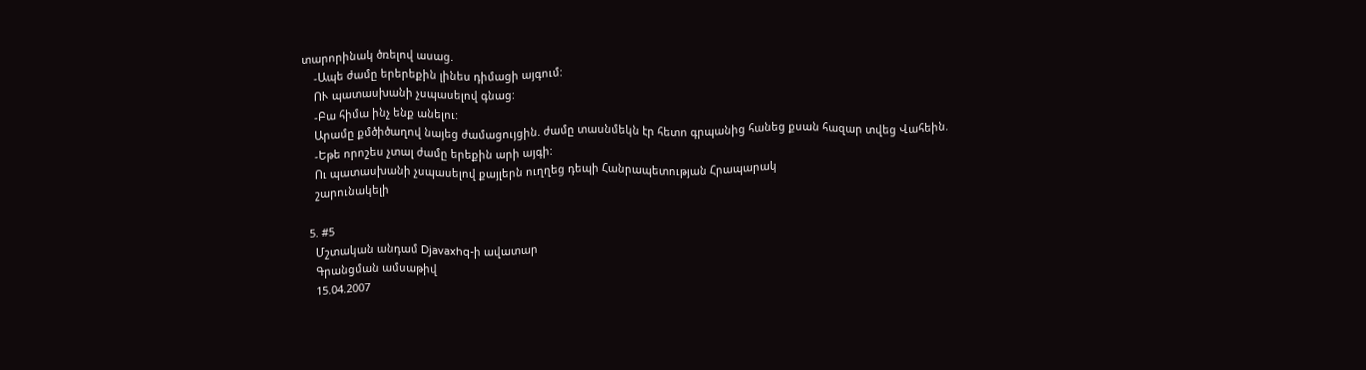տարորինակ ծռելով ասաց.
    -Ապե ժամը երերեքին լինես դիմացի այգում:
    ՈՒ պատասխանի չսպասելով գնաց:
    -Բա հիմա ինչ ենք անելու:
    Արամը քմծիծաղով նայեց ժամացույցին. ժամը տասնմեկն էր հետո գրպանից հանեց քսան հազար տվեց Վահեին.
    -Եթե որոշես չտալ ժամը երեքին արի այգի:
    Ու պատասխանի չսպասելով քայլերն ուղղեց դեպի Հանրապետության Հրապարակ
    շարունակելի

  5. #5
    Մշտական անդամ Djavaxhq-ի ավատար
    Գրանցման ամսաթիվ
    15.04.2007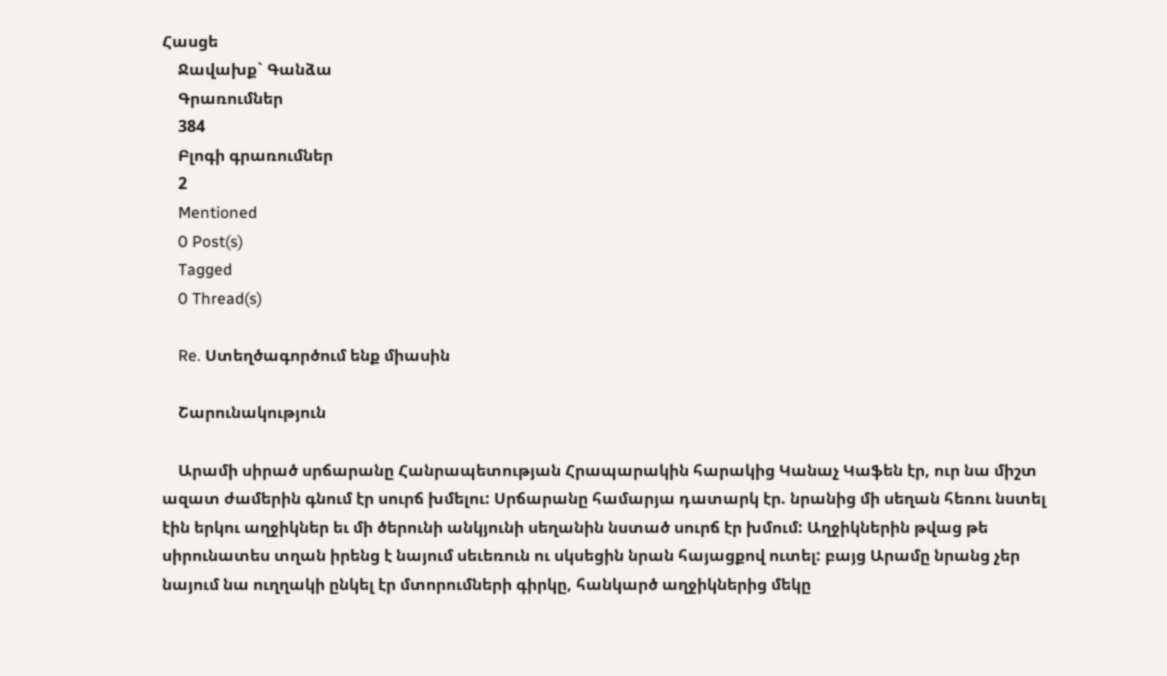Հասցե
    Ջավախք` Գանձա
    Գրառումներ
    384
    Բլոգի գրառումներ
    2
    Mentioned
    0 Post(s)
    Tagged
    0 Thread(s)

    Re. Ստեղծագործում ենք միասին

    Շարունակություն

    Արամի սիրած սրճարանը Հանրապետության Հրապարակին հարակից Կանաչ Կաֆեն էր, ուր նա միշտ ազատ ժամերին գնում էր սուրճ խմելու: Սրճարանը համարյա դատարկ էր. նրանից մի սեղան հեռու նստել էին երկու աղջիկներ եւ մի ծերունի անկյունի սեղանին նստած սուրճ էր խմում: Աղջիկներին թվաց թե սիրունատես տղան իրենց է նայում սեւեռուն ու սկսեցին նրան հայացքով ուտել: բայց Արամը նրանց չեր նայում նա ուղղակի ընկել էր մտորումների գիրկը, հանկարծ աղջիկներից մեկը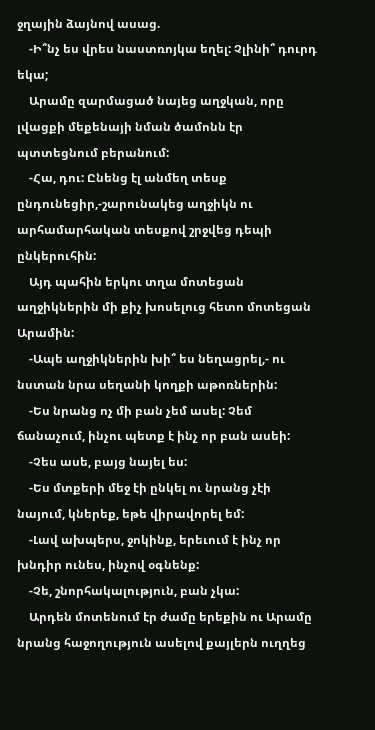ջղային ձայնով ասաց.
    -Ի՞նչ ես վրես նաստռոյկա եղել: Չլինի՞ դուրդ եկա;
    Արամը զարմացած նայեց աղջկան, որը լվացքի մեքենայի նման ծամոնն էր պտտեցնում բերանում:
    -Հա, դու: Ընենց էլ անմեղ տեսք ընդունեցիր,-շարունակեց աղջիկն ու արհամարհական տեսքով շրջվեց դեպի ընկերուհին:
    Այդ պահին երկու տղա մոտեցան աղջիկներին մի քիչ խոսելուց հետո մոտեցան Արամին:
    -Ապե աղջիկներին խի՞ ես նեղացրել,- ու նստան նրա սեղանի կողքի աթոռներին:
    -Ես նրանց ոչ մի բան չեմ ասել: Չեմ ճանաչում, ինչու պետք է ինչ որ բան ասեի:
    -Չես ասե, բայց նայել ես:
    -Ես մտքերի մեջ էի ընկել ու նրանց չէի նայում, կներեք, եթե վիրավորել եմ:
    -Լավ ախպերս, ջոկինք, երեւում է ինչ որ խնդիր ունես, ինչով օգնենք:
    -Չե, շնորհակալություն, բան չկա:
    Արդեն մոտենում էր ժամը երեքին ու Արամը նրանց հաջողություն ասելով քայլերն ուղղեց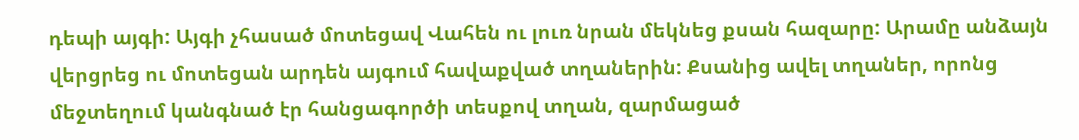դեպի այգի: Այգի չհասած մոտեցավ Վահեն ու լուռ նրան մեկնեց քսան հազարը: Արամը անձայն վերցրեց ու մոտեցան արդեն այգում հավաքված տղաներին: Քսանից ավել տղաներ, որոնց մեջտեղում կանգնած էր հանցագործի տեսքով տղան, զարմացած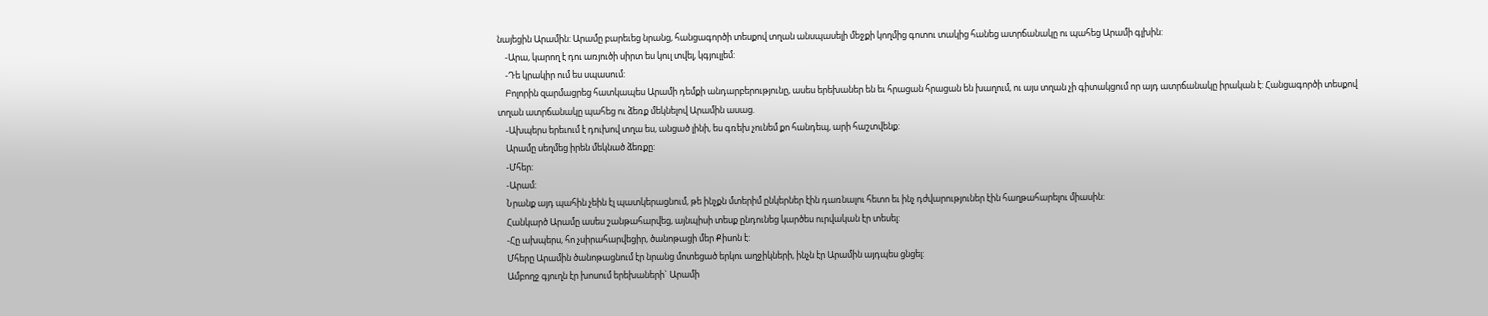նայեցին Արամին: Արամը բարեւեց նրանց, հանցագործի տեսքով տղան անսպասելի մեջքի կողմից գոտու տակից հանեց ատրճանակը ու պահեց Արամի գլխին:
    -Արա, կարող է դու առյուծի սիրտ ես կուլ տվել, կգյուլլեմ:
    -Դե կրակիր ում ես սպասում:
    Բոլորին զարմացրեց հատկապես Արամի դեմքի անդարբերությունը, ասես երեխաներ են եւ հրացան հրացան են խաղում, ու այս տղան չի գիտակցում որ այդ ատրճանակը իրական է: Հանցագործի տեսքով տղան ատրճանակը պահեց ու ձեռք մեկնելով Արամին ասաց.
    -Ախպերս երեւում է դուխով տղա ես, անցած լինի, ես գռեխ չունեմ քո հանդեպ, արի հաշտվենք:
    Արամը սեղմեց իրեն մեկնած ձեռքը:
    -Մհեր:
    -Արամ:
    Նրանք այդ պահին չեին էլ պատկերացնում, թե ինչքն մտերիմ ընկերներ էին դառնալու հետո եւ ինչ դժվարություներ էին հաղթահարելու միասին:
    Հանկարծ Արամը ասես շանթահարվեց, այնպիսի տեսք ընդունեց կարծես ուրվական էր տեսել:
    -Հը ախպերս, հո չսիրահարվեցիր, ծանոթացի մեր Քիսոն է:
    Մհերը Արամին ծանոթացնում էր նրանց մոտեցած երկու աղջիկների, ինչն էր Արամին այդպես ցնցել:
    Ամբողջ գյուղն էր խոսում երեխաների` Արամի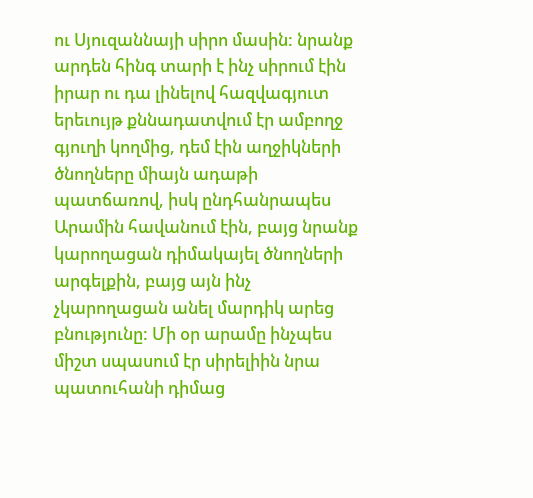ու Սյուզաննայի սիրո մասին: նրանք արդեն հինգ տարի է ինչ սիրում էին իրար ու դա լինելով հազվագյուտ երեւույթ քննադատվում էր ամբողջ գյուղի կողմից, դեմ էին աղջիկների ծնողները միայն ադաթի պատճառով, իսկ ընդհանրապես Արամին հավանում էին, բայց նրանք կարողացան դիմակայել ծնողների արգելքին, բայց այն ինչ չկարողացան անել մարդիկ արեց բնությունը: Մի օր արամը ինչպես միշտ սպասում էր սիրելիին նրա պատուհանի դիմաց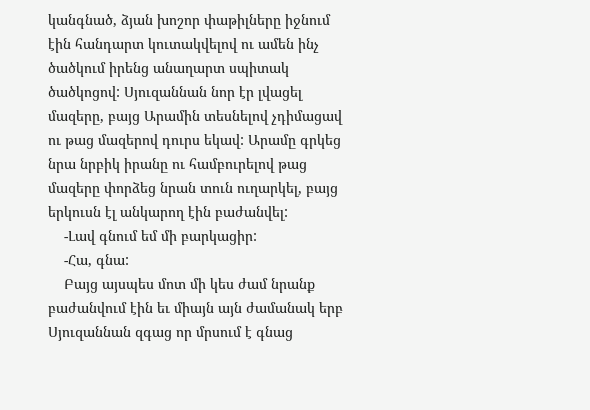կանգնած, ձյան խոշոր փաթիլները իջնում էին հանդարտ կուտակվելով ու ամեն ինչ ծածկում իրենց անաղարտ սպիտակ ծածկոցով: Սյուզաննան նոր էր լվացել մազերը, բայց Արամին տեսնելով չդիմացավ ու թաց մազերով դուրս եկավ: Արամը գրկեց նրա նրբիկ իրանը ու համբուրելով թաց մազերը փորձեց նրան տուն ուղարկել, բայց երկուսն էլ անկարող էին բաժանվել:
    -Լավ գնում եմ մի բարկացիր:
    -Հա, գնա:
    Բայց այսպես մոտ մի կես ժամ նրանք բաժանվում էին եւ միայն այն ժամանակ երբ Սյուզաննան զգաց որ մրսում է գնաց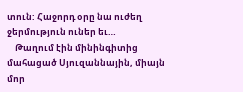տուն: Հաջորդ օրը նա ուժեղ ջերմություն ուներ եւ…
    Թաղում էին մինինգիտից մահացած Սյուզաննային, միայն մոր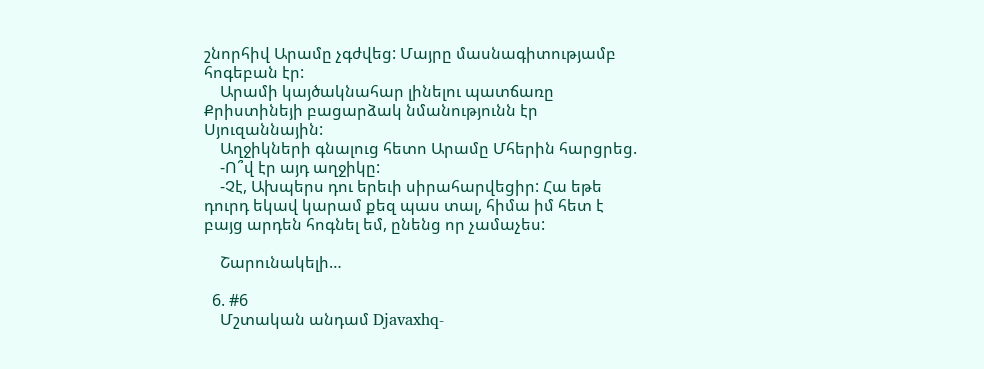շնորհիվ Արամը չգժվեց: Մայրը մասնագիտությամբ հոգեբան էր:
    Արամի կայծակնահար լինելու պատճառը Քրիստինեյի բացարձակ նմանությունն էր Սյուզաննային:
    Աղջիկների գնալուց հետո Արամը Մհերին հարցրեց.
    -Ո՞վ էր այդ աղջիկը:
    -Չէ, Ախպերս դու երեւի սիրահարվեցիր: Հա եթե դուրդ եկավ կարամ քեզ պաս տալ, հիմա իմ հետ է բայց արդեն հոգնել եմ, ընենց որ չամաչես:

    Շարունակելի…

  6. #6
    Մշտական անդամ Djavaxhq-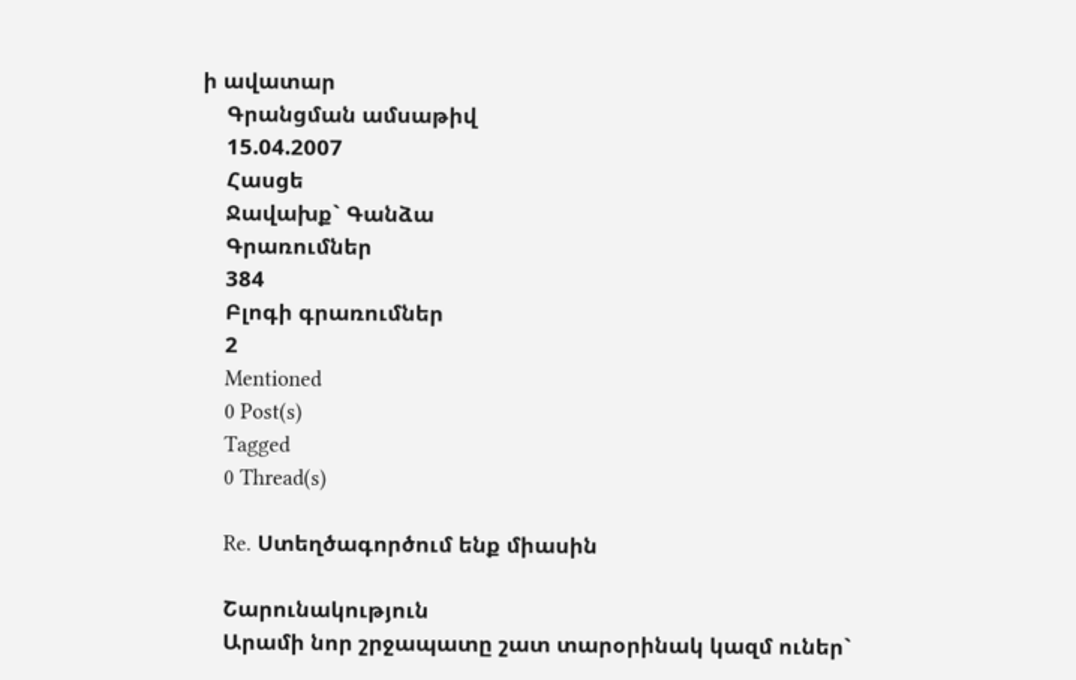ի ավատար
    Գրանցման ամսաթիվ
    15.04.2007
    Հասցե
    Ջավախք` Գանձա
    Գրառումներ
    384
    Բլոգի գրառումներ
    2
    Mentioned
    0 Post(s)
    Tagged
    0 Thread(s)

    Re. Ստեղծագործում ենք միասին

    Շարունակություն
    Արամի նոր շրջապատը շատ տարօրինակ կազմ ուներ`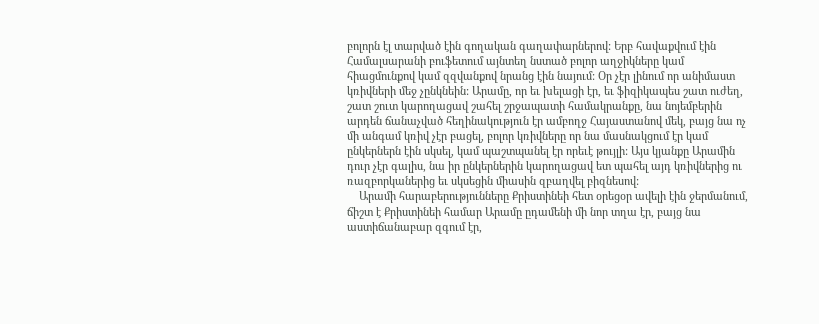բոլորն էլ տարված էին գողական գաղափարներով: Երբ հավաքվում էին Համալսարանի բուֆետում այնտեղ նստած բոլոր աղջիկները կամ հիացմունքով կամ զզվանքով նրանց էին նայում: Օր չէր լինում որ անիմաստ կռիվների մեջ չընկնեին: Արամը, որ եւ խելացի էր, եւ ֆիզիկապես շատ ուժեղ, շատ շուտ կարողացավ շահել շրջապատի համակրանքը, նա նոյեմբերին արդեն ճանաչված հեղինակություն էր ամբողջ Հայաստանով մեկ, բայց նա ոչ մի անգամ կռիվ չէր բացել, բոլոր կռիվները որ նա մասնակցում էր կամ ընկերներն էին սկսել, կամ պաշտպանել էր որեւէ թույլի: Այս կյանքը Արամին դուր չէր գալիս, նա իր ընկերներին կարողացավ ետ պահել այդ կռիվներից ու ռազբորկաներից եւ սկսեցին միասին զբաղվել բիզնեսով:
    Արամի հարաբերությունները Քրիստինեի հետ օրեցօր ավելի էին ջերմանում, ճիշտ է Քրիստինեի համար Արամը ըդամենի մի նոր տղա էր, բայց նա աստիճանաբար զգում էր,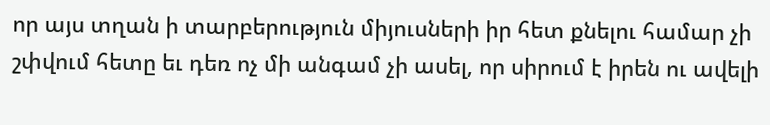որ այս տղան ի տարբերություն միյուսների իր հետ քնելու համար չի շփվում հետը եւ դեռ ոչ մի անգամ չի ասել, որ սիրում է իրեն ու ավելի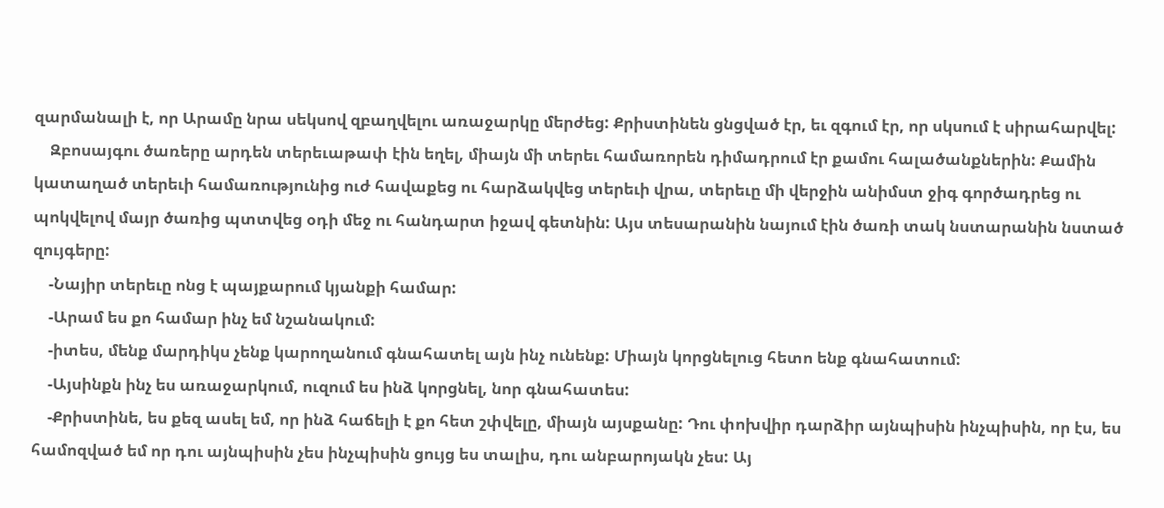զարմանալի է, որ Արամը նրա սեկսով զբաղվելու առաջարկը մերժեց: Քրիստինեն ցնցված էր, եւ զգում էր, որ սկսում է սիրահարվել:
    Զբոսայգու ծառերը արդեն տերեւաթափ էին եղել, միայն մի տերեւ համառորեն դիմադրում էր քամու հալածանքներին: Քամին կատաղած տերեւի համառությունից ուժ հավաքեց ու հարձակվեց տերեւի վրա, տերեւը մի վերջին անիմստ ջիգ գործադրեց ու պոկվելով մայր ծառից պտտվեց օդի մեջ ու հանդարտ իջավ գետնին: Այս տեսարանին նայում էին ծառի տակ նստարանին նստած զույգերը:
    -Նայիր տերեւը ոնց է պայքարում կյանքի համար:
    -Արամ ես քո համար ինչ եմ նշանակում:
    -իտես, մենք մարդիկս չենք կարողանում գնահատել այն ինչ ունենք: Միայն կորցնելուց հետո ենք գնահատում:
    -Այսինքն ինչ ես առաջարկում, ուզում ես ինձ կորցնել, նոր գնահատես:
    -Քրիստինե, ես քեզ ասել եմ, որ ինձ հաճելի է քո հետ շփվելը, միայն այսքանը: Դու փոխվիր դարձիր այնպիսին ինչպիսին, որ էս, ես համոզված եմ որ դու այնպիսին չես ինչպիսին ցույց ես տալիս, դու անբարոյակն չես: Այ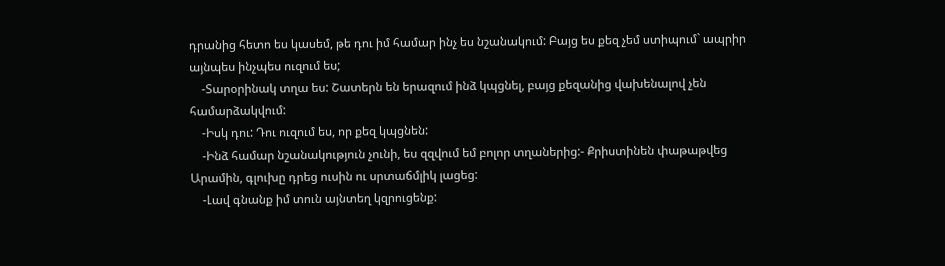դրանից հետո ես կասեմ, թե դու իմ համար ինչ ես նշանակում: Բայց ես քեզ չեմ ստիպում` ապրիր այնպես ինչպես ուզում ես;
    -Տարօրինակ տղա ես: Շատերն են երազում ինձ կպցնել, բայց քեզանից վախենալով չեն համարձակվում:
    -Իսկ դու: Դու ուզում ես, որ քեզ կպցնեն:
    -Ինձ համար նշանակություն չունի, ես զզվում եմ բոլոր տղաներից:- Քրիստինեն փաթաթվեց Արամին, գլուխը դրեց ուսին ու սրտաճմլիկ լացեց:
    -Լավ գնանք իմ տուն այնտեղ կզրուցենք: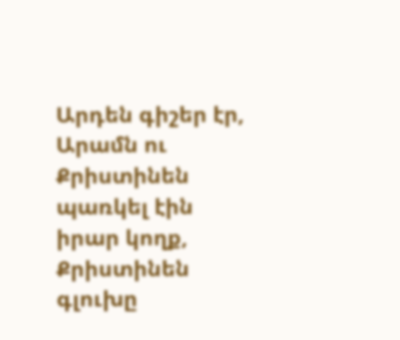Արդեն գիշեր էր, Արամն ու Քրիստինեն պառկել էին իրար կողք, Քրիստինեն գլուխը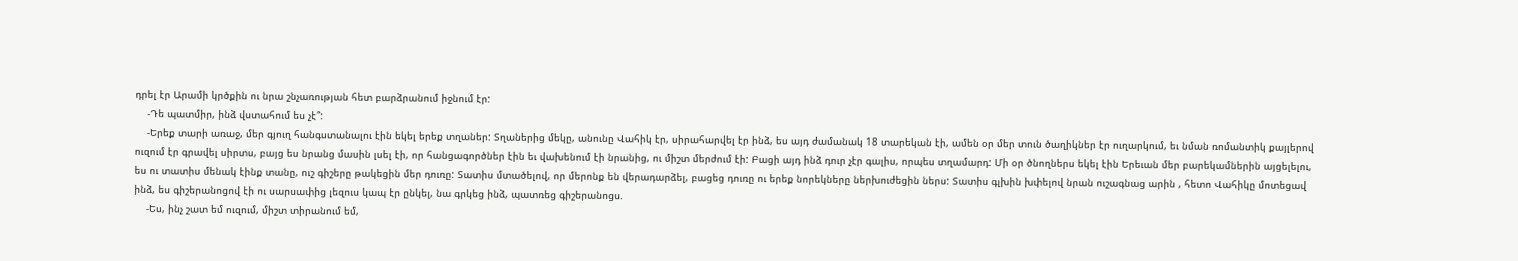դրել էր Արամի կրծքին ու նրա շնչառության հետ բարձրանում իջնում էր:
    -Դե պատմիր, ինձ վստահում ես չէ՞:
    -Երեք տարի առաջ, մեր գյուղ հանգստանալու էին եկել երեք տղաներ: Տղաներից մեկը, անունը Վահիկ էր, սիրահարվել էր ինձ, ես այդ ժամանակ 18 տարեկան էի, ամեն օր մեր տուն ծաղիկներ էր ուղարկում, եւ նման ռոմանտիկ քայլերով ուզում էր գրավել սիրտս, բայց ես նրանց մասին լսել էի, որ հանցագործներ էին եւ վախենում էի նրանից, ու միշտ մերժում էի: Բացի այդ ինձ դուր չէր գալիս, որպես տղամարդ: Մի օր ծնողներս եկել էին Երեւան մեր բարեկամներին այցելելու, ես ու տատիս մենակ էինք տանը, ուշ գիշերը թակեցին մեր դուռը: Տատիս մտածելով, որ մերոնք են վերադարձել, բացեց դուռը ու երեք նորեկները ներխուժեցին ներս: Տատիս գլխին խփելով նրան ուշագնաց արին , հետո Վահիկը մոտեցավ ինձ, ես գիշերանոցով էի ու սարսափից լեզուս կապ էր ընկել, նա գրկեց ինձ, պատռեց գիշերանոցս.
    -Ես, ինչ շատ եմ ուզում, միշտ տիրանում եմ,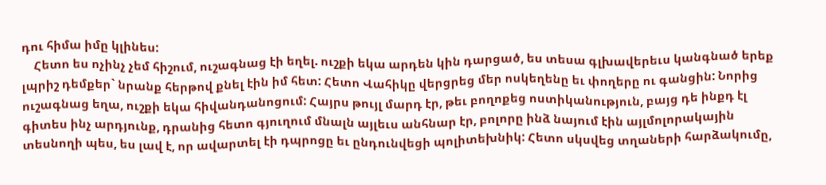դու հիմա իմը կլինես:
    Հետո ես ոչինչ չեմ հիշում, ուշագնաց էի եղել. ուշքի եկա արդեն կին դարցած, ես տեսա գլխավերեւս կանգնած երեք լպրիշ դեմքեր` նրանք հերթով քնել էին իմ հետ: Հետո Վահիկը վերցրեց մեր ոսկեղենը եւ փողերը ու գանցին: Նորից ուշագնաց եղա, ուշքի եկա հիվանդանոցում: Հայրս թույլ մարդ էր, թեւ բողոքեց ոստիկանություն, բայց դե ինքդ էլ գիտես ինչ արդյունք, դրանից հետո գյուղում մնալն այլեւս անհնար էր, բոլորը ինձ նայում էին այլմոլորակային տեսնողի պես, ես լավ է, որ ավարտել էի դպրոցը եւ ընդունվեցի պոլիտեխնիկ: Հետո սկսվեց տղաների հարձակումը,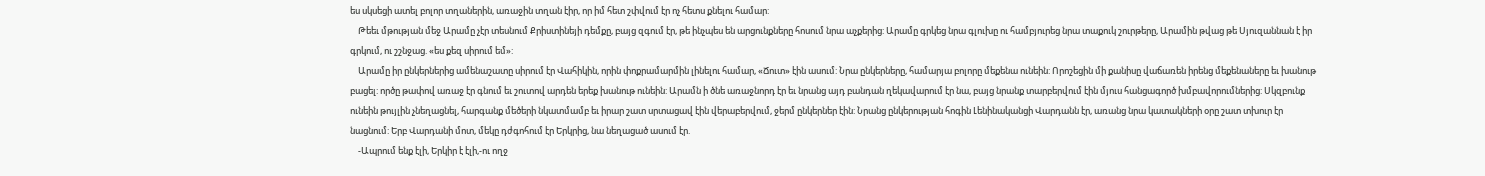ես սկսեցի ատել բոլոր տղաներին, առաջին տղան էիր, որ իմ հետ շփվում էր ոչ հետս քնելու համար:
    Թեեւ մթության մեջ Արամը չէր տեսնում Քրիստինեյի դեմքը, բայց զգում էր, թե ինչպես են արցունքները հոսում նրա աչքերից: Արամը գրկեց նրա գլուխը ու համբյուրեց նրա տաքուկ շուրթերը, Արամին թվաց թե Սյուզաննան է իր գրկում, ու շշնջաց. «ես քեզ սիրում եմ»:
    Արամը իր ընկերներից ամենաշատը սիրում էր Վահիկին, որին փոքրամարմին լինելու համար, «Ճուտ» էին ասում: Նրա ընկերները, համարյա բոլորը մեքենա ունեին: Որոշեցին մի քանիսը վաճառեն իրենց մեքենաները եւ խանութ բացել: ործը թափով առաջ էր գնում եւ շուտով արդեն երեք խանութ ունեին: Արամն ի ծնե առաջնորդ էր եւ նրանց այդ բանդան ղեկավարում էր նա, բայց նրանք տարբերվում էին մյուս հանցագործ խմբավորումներից: Սկզբունք ունեին թույլին չնեղացնել, հարգանք մեծերի նկատմամբ եւ իրար շատ սրտացավ էին վերաբերվում, ջերմ ընկերներ էին: Նրանց ընկերության հոգին Լենինականցի Վարդանն էր, առանց նրա կատակների օրը շատ տխուր էր նացնում: Երբ Վարդանի մոտ, մեկը դժգոհում էր Երկրից, նա նեղացած ասում էր.
    -Ապրում ենք էլի, Երկիր է էլի,-ու ողջ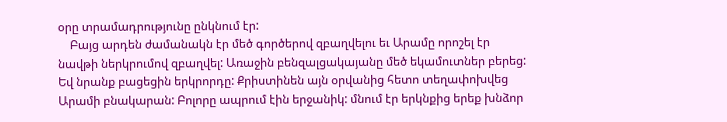օրը տրամադրությունը ընկնում էր:
    Բայց արդեն ժամանակն էր մեծ գործերով զբաղվելու եւ Արամը որոշել էր նավթի ներկրումով զբաղվել: Առաջին բենզալցակայանը մեծ եկամուտներ բերեց: Եվ նրանք բացեցին երկրորդը: Քրիստինեն այն օրվանից հետո տեղափոխվեց Արամի բնակարան: Բոլորը ապրում էին երջանիկ: մնում էր երկնքից երեք խնձոր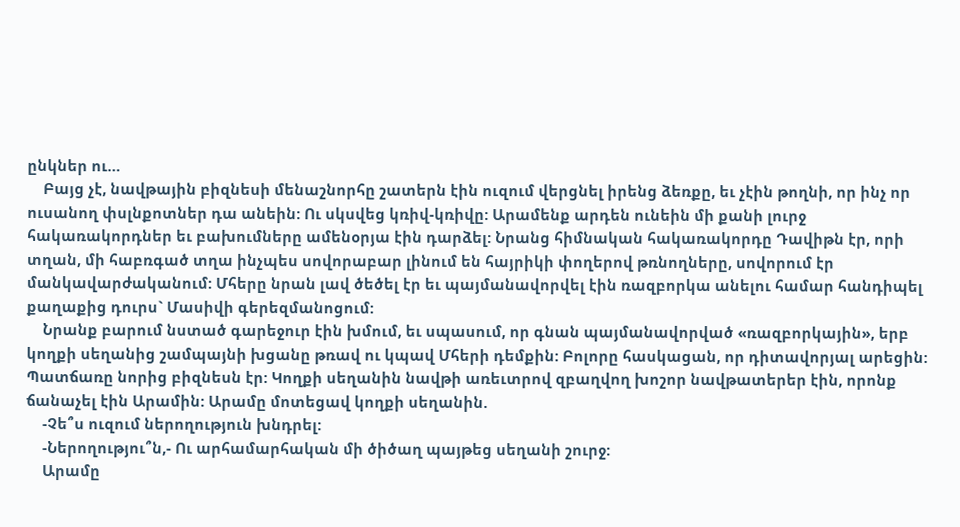ընկներ ու…
    Բայց չէ, նավթային բիզնեսի մենաշնորհը շատերն էին ուզում վերցնել իրենց ձեռքը, եւ չէին թողնի, որ ինչ որ ուսանող փսլնքոտներ դա անեին: Ու սկսվեց կռիվ-կռիվը: Արամենք արդեն ունեին մի քանի լուրջ հակառակորդներ եւ բախումները ամենօրյա էին դարձել: Նրանց հիմնական հակառակորդը Դավիթն էր, որի տղան, մի հաբռգած տղա ինչպես սովորաբար լինում են հայրիկի փողերով թռնողները, սովորում էր մանկավարժականում: Մհերը նրան լավ ծեծել էր եւ պայմանավորվել էին ռազբորկա անելու համար հանդիպել քաղաքից դուրս` Մասիվի գերեզմանոցում:
    Նրանք բարում նստած գարեջուր էին խմում, եւ սպասում, որ գնան պայմանավորված «ռազբորկային», երբ կողքի սեղանից շամպայնի խցանը թռավ ու կպավ Մհերի դեմքին: Բոլորը հասկացան, որ դիտավորյալ արեցին: Պատճառը նորից բիզնեսն էր: Կողքի սեղանին նավթի առեւտրով զբաղվող խոշոր նավթատերեր էին, որոնք ճանաչել էին Արամին: Արամը մոտեցավ կողքի սեղանին.
    -Չե՞ս ուզում ներողություն խնդրել:
    -Ներողությու՞ն,- Ու արհամարհական մի ծիծաղ պայթեց սեղանի շուրջ:
    Արամը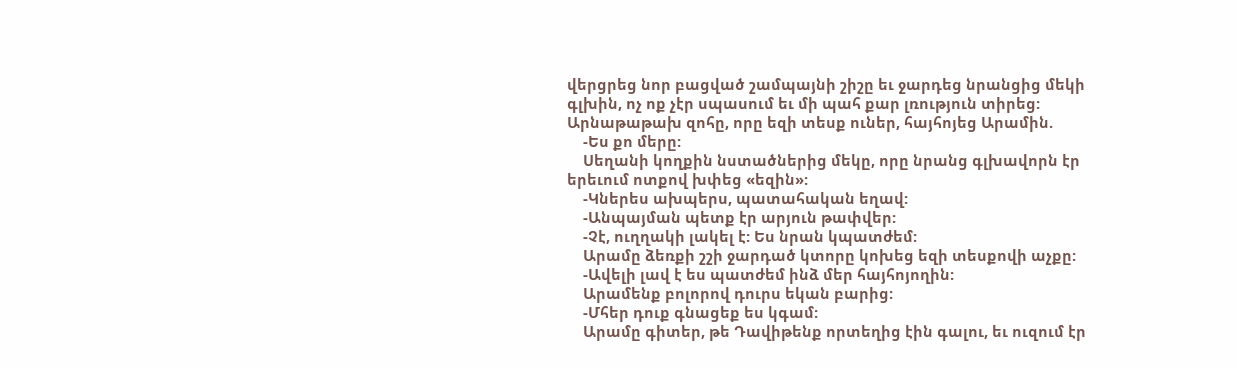վերցրեց նոր բացված շամպայնի շիշը եւ ջարդեց նրանցից մեկի գլխին, ոչ ոք չէր սպասում եւ մի պահ քար լռություն տիրեց: Արնաթաթախ զոհը, որը եզի տեսք ուներ, հայհոյեց Արամին.
    -Ես քո մերը:
    Սեղանի կողքին նստածներից մեկը, որը նրանց գլխավորն էր երեւում ոտքով խփեց «եզին»:
    -Կներես ախպերս, պատահական եղավ:
    -Անպայման պետք էր արյուն թափվեր:
    -Չէ, ուղղակի լակել է: Ես նրան կպատժեմ:
    Արամը ձեռքի շշի ջարդած կտորը կոխեց եզի տեսքովի աչքը:
    -Ավելի լավ է ես պատժեմ ինձ մեր հայհոյողին:
    Արամենք բոլորով դուրս եկան բարից:
    -Մհեր դուք գնացեք ես կգամ:
    Արամը գիտեր, թե Դավիթենք որտեղից էին գալու, եւ ուզում էր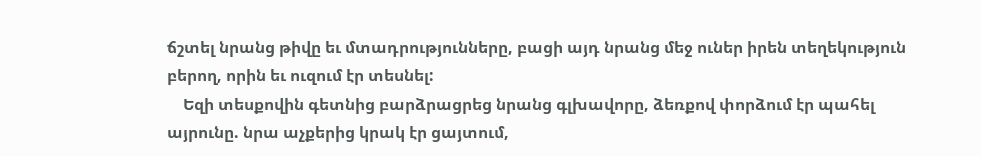ճշտել նրանց թիվը եւ մտադրությունները, բացի այդ նրանց մեջ ուներ իրեն տեղեկություն բերող, որին եւ ուզում էր տեսնել:
    Եզի տեսքովին գետնից բարձրացրեց նրանց գլխավորը, ձեռքով փորձում էր պահել այրունը. նրա աչքերից կրակ էր ցայտում,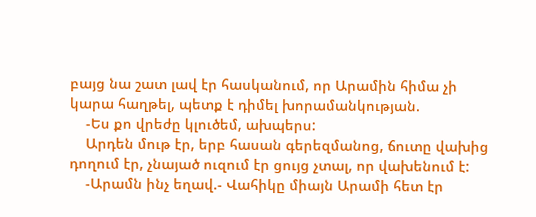բայց նա շատ լավ էր հասկանում, որ Արամին հիմա չի կարա հաղթել, պետք է դիմել խորամանկության.
    -Ես քո վրեժը կլուծեմ, ախպերս:
    Արդեն մութ էր, երբ հասան գերեզմանոց, ճուտը վախից դողում էր, չնայած ուզում էր ցույց չտալ, որ վախենում է:
    -Արամն ինչ եղավ.- Վահիկը միայն Արամի հետ էր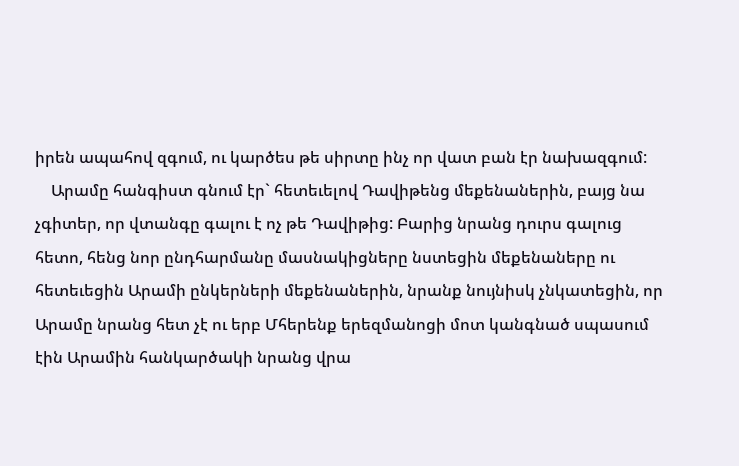իրեն ապահով զգում, ու կարծես թե սիրտը ինչ որ վատ բան էր նախազգում:
    Արամը հանգիստ գնում էր` հետեւելով Դավիթենց մեքենաներին, բայց նա չգիտեր, որ վտանգը գալու է ոչ թե Դավիթից: Բարից նրանց դուրս գալուց հետո, հենց նոր ընդհարմանը մասնակիցները նստեցին մեքենաները ու հետեւեցին Արամի ընկերների մեքենաներին, նրանք նույնիսկ չնկատեցին, որ Արամը նրանց հետ չէ ու երբ Մհերենք երեզմանոցի մոտ կանգնած սպասում էին Արամին հանկարծակի նրանց վրա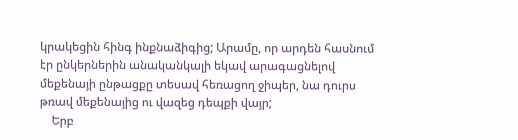կրակեցին հինգ ինքնաձիգից; Արամը, որ արդեն հասնում էր ընկերներին անականկալի եկավ արագացնելով մեքենայի ընթացքը տեսավ հեռացող ջիպեր, նա դուրս թռավ մեքենայից ու վազեց դեպքի վայր;
    Երբ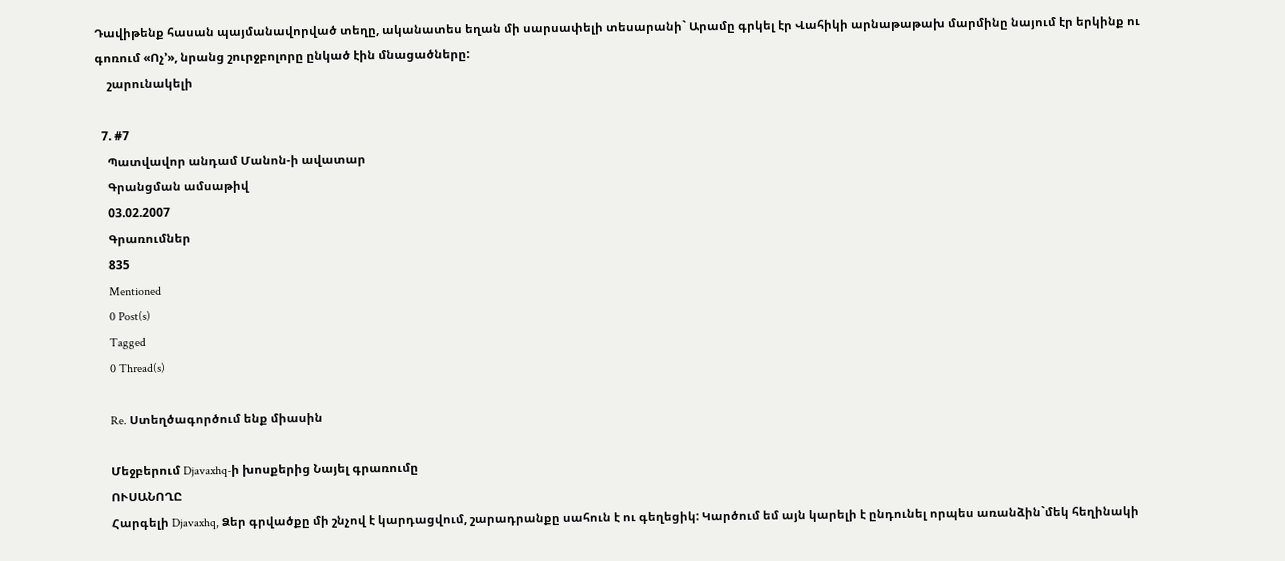Դավիթենք հասան պայմանավորված տեղը, ականատես եղան մի սարսափելի տեսարանի` Արամը գրկել էր Վահիկի արնաթաթախ մարմինը նայում էր երկինք ու գոռում «Ոչ’», նրանց շուրջբոլորը ընկած էին մնացածները:
    շարունակելի

  7. #7
    Պատվավոր անդամ Մանոն-ի ավատար
    Գրանցման ամսաթիվ
    03.02.2007
    Գրառումներ
    835
    Mentioned
    0 Post(s)
    Tagged
    0 Thread(s)

    Re. Ստեղծագործում ենք միասին

    Մեջբերում Djavaxhq-ի խոսքերից Նայել գրառումը
    ՈՒՍԱՆՈՂԸ
    Հարգելի Djavaxhq, Ձեր գրվածքը մի շնչով է կարդացվում, շարադրանքը սահուն է ու գեղեցիկ: Կարծում եմ այն կարելի է ընդունել որպես առանձին`մեկ հեղինակի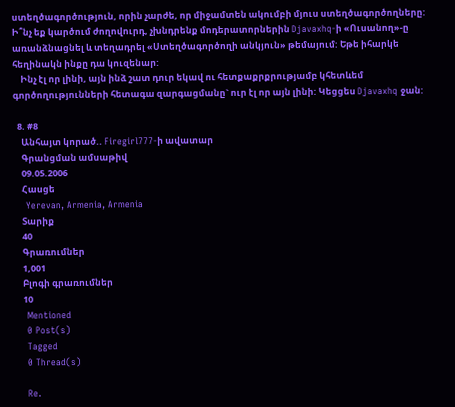ստեղծագործություն, որին չարժե, որ միջամտեն ակումբի մյուս ստեղծագործողները: Ի՞նչ եք կարծում ժողովուրդ, չխնդրենք մոդերատորներին Djavaxhq-ի «Ուսանող»-ը առանձնացնել և տեղադրել «Ստեղծագործողի անկյուն» թեմայում: Եթե իհարկե հեղինակն ինքը դա կուզենար:
    Ինչ էլ որ լինի, այն ինձ շատ դուր եկավ ու հետքաքրքրությամբ կհետևեմ գործողությունների հետագա զարգացմանը` ուր էլ որ այն լինի: Կեցցես Djavaxhq ջան:

  8. #8
    Անհայտ կորած.. Firegirl777-ի ավատար
    Գրանցման ամսաթիվ
    09.05.2006
    Հասցե
    Yerevan, Armenia, Armenia
    Տարիք
    40
    Գրառումներ
    1,001
    Բլոգի գրառումներ
    10
    Mentioned
    0 Post(s)
    Tagged
    0 Thread(s)

    Re.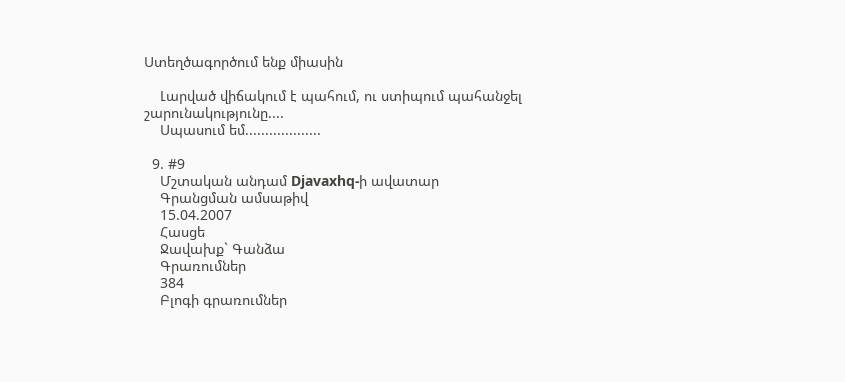Ստեղծագործում ենք միասին

    Լարված վիճակում է պահում, ու ստիպում պահանջել շարունակությունը....
    Սպասում եմ...................

  9. #9
    Մշտական անդամ Djavaxhq-ի ավատար
    Գրանցման ամսաթիվ
    15.04.2007
    Հասցե
    Ջավախք` Գանձա
    Գրառումներ
    384
    Բլոգի գրառումներ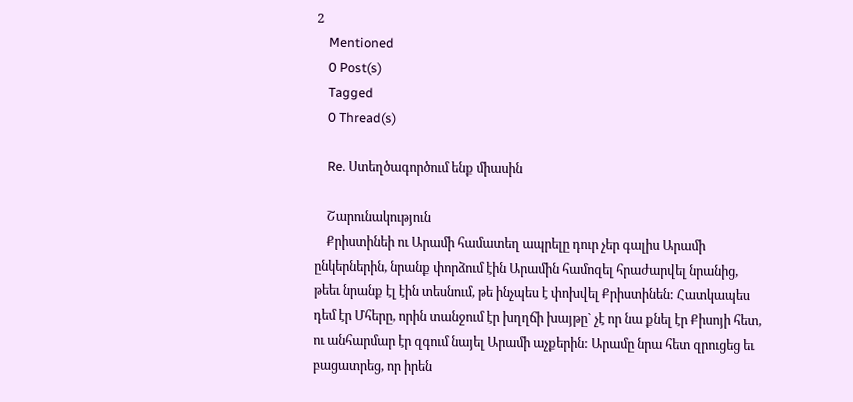2
    Mentioned
    0 Post(s)
    Tagged
    0 Thread(s)

    Re. Ստեղծագործում ենք միասին

    Շարունակություն
    Քրիստինեի ու Արամի համատեղ ապրելը դուր չեր գալիս Արամի ընկերներին, նրանք փորձում էին Արամին համոզել հրաժարվել նրանից, թեեւ նրանք էլ էին տեսնում, թե ինչպես է փոխվել Քրիստինեն: Հատկապես դեմ էր Մհերը, որին տանջում էր խղղճի խայթը` չէ որ նա քնել էր Քիսոյի հետ, ու անհարմար էր զգում նայել Արամի աչքերին: Արամը նրա հետ զրուցեց եւ բացատրեց, որ իրեն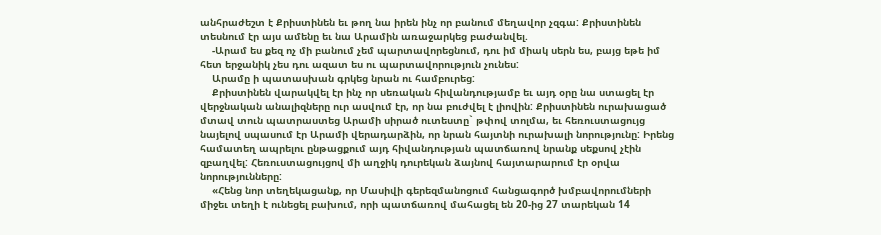անհրաժեշտ է Քրիստինեն եւ թող նա իրեն ինչ որ բանում մեղավոր չզգա: Քրիստինեն տեսնում էր այս ամենը եւ նա Արամին առաջարկեց բաժանվել.
    -Արամ ես քեզ ոչ մի բանում չեմ պարտավորեցնում, դու իմ միակ սերն ես, բայց եթե իմ հետ երջանիկ չես դու ազատ ես ու պարտավորություն չունես:
    Արամը ի պատասխան գրկեց նրան ու համբուրեց:
    Քրիստինեն վարակվել էր ինչ որ սեռական հիվանդությամբ եւ այդ օրը նա ստացել էր վերջնական անալիզները ուր ասվում էր, որ նա բուժվել է լիովին: Քրիստինեն ուրախացած մտավ տուն պատրաստեց Արամի սիրած ուտեստը` թփով տոլմա, եւ հեռուստացույց նայելով սպասում էր Արամի վերադարձին, որ նրան հայտնի ուրախալի նորությունը: Իրենց համատեղ ապրելու ընթացքում այդ հիվանդության պատճառով նրանք սեքսով չէին զբաղվել: Հեռուստացույցով մի աղջիկ դուրեկան ձայնով հայտարարում էր օրվա նորությունները:
    «Հենց նոր տեղեկացանք, որ Մասիվի գերեզմանոցում հանցագործ խմբավորումների միջեւ տեղի է ունեցել բախում, որի պատճառով մահացել են 20-ից 27 տարեկան 14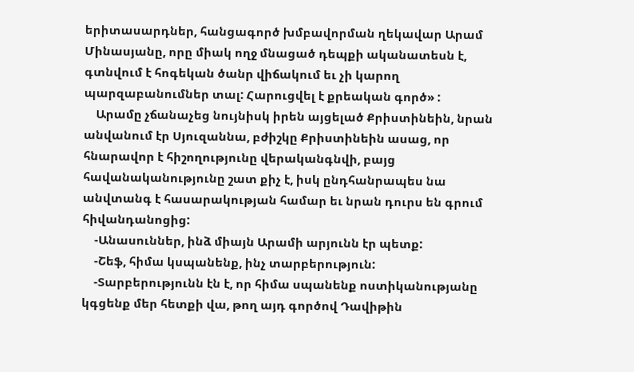երիտասարդներ, հանցագործ խմբավորման ղեկավար Արամ Մինասյանը, որը միակ ողջ մնացած դեպքի ականատեսն է, գտնվում է հոգեկան ծանր վիճակում եւ չի կարող պարզաբանումներ տալ: Հարուցվել է քրեական գործ» :
    Արամը չճանաչեց նույնիսկ իրեն այցելած Քրիստինեին, նրան անվանում էր Սյուզաննա, բժիշկը Քրիստինեին ասաց, որ հնարավոր է հիշողությունը վերականգնվի, բայց հավանականությունը շատ քիչ է, իսկ ընդհանրապես նա անվտանգ է հասարակության համար եւ նրան դուրս են գրում հիվանդանոցից:
    -Անասուններ, ինձ միայն Արամի արյունն էր պետք:
    -Շեֆ, հիմա կսպանենք, ինչ տարբերություն:
    -Տարբերությունն էն է, որ հիմա սպանենք ոստիկանությանը կգցենք մեր հետքի վա, թող այդ գործով Դավիթին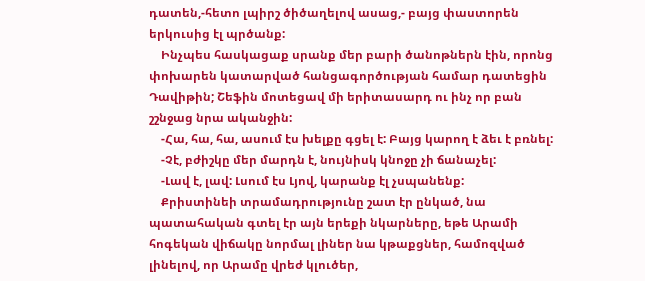դատեն,-հետո լպիրշ ծիծաղելով ասաց,- բայց փաստորեն երկուսից էլ պրծանք:
    Ինչպես հասկացաք սրանք մեր բարի ծանոթներն էին, որոնց փոխարեն կատարված հանցագործության համար դատեցին Դավիթին; Շեֆին մոտեցավ մի երիտասարդ ու ինչ որ բան շշնջաց նրա ականջին:
    -Հա, հա, հա, ասում էս խելքը գցել է: Բայց կարող է ձեւ է բռնել:
    -Չէ, բժիշկը մեր մարդն է, նույնիսկ կնոջը չի ճանաչել:
    -Լավ է, լավ: Լսում էս Լյով, կարանք էլ չսպանենք:
    Քրիստինեի տրամադրությունը շատ էր ընկած, նա պատահական գտել էր այն երեքի նկարները, եթե Արամի հոգեկան վիճակը նորմալ լիներ նա կթաքցներ, համոզված լինելով, որ Արամը վրեժ կլուծեր,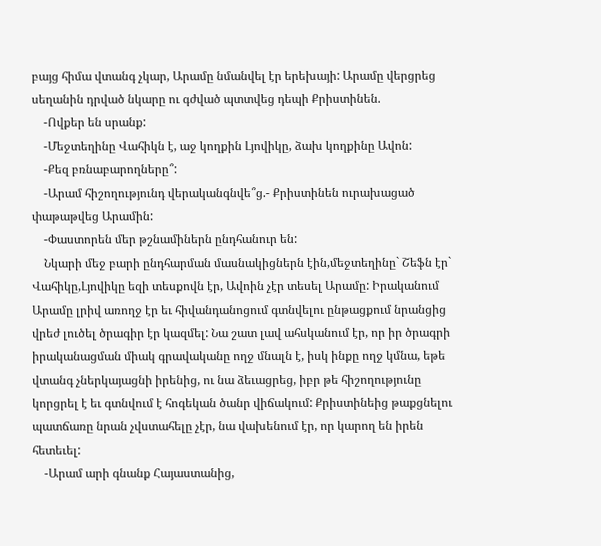բայց հիմա վտանգ չկար, Արամը նմանվել էր երեխայի: Արամը վերցրեց սեղանին դրված նկարը ու գժված պտտվեց դեպի Քրիստինեն.
    -Ովքեր են սրանք:
    -Մեջտեղինը Վահիկն է, աջ կողքին Լյովիկը, ձախ կողքինը Ավոն:
    -Քեզ բռնաբարողները՞:
    -Արամ հիշողությունդ վերականգնվե՞ց.- Քրիստինեն ուրախացած փաթաթվեց Արամին:
    -Փաստորեն մեր թշնամիներն ընդհանուր են:
    Նկարի մեջ բարի ընդհարման մասնակիցներն էին,մեջտեղինը` Շեֆն էր` Վահիկը,Լյովիկը եզի տեսքովն էր, Ավոին չէր տեսել Արամը: Իրականում Արամը լրիվ առողջ էր եւ հիվանդանոցում գտնվելու ընթացքում նրանցից վրեժ լուծել ծրագիր էր կազմել: Նա շատ լավ ահսկանում էր, որ իր ծրագրի իրականացման միակ գրավականը ողջ մնալն է, իսկ ինքը ողջ կմնա, եթե վտանգ չներկայացնի իրենից, ու նա ձեւացրեց, իբր թե հիշողությունը կորցրել է եւ գտնվում է հոգեկան ծանր վիճակում: Քրիստինեից թաքցնելու պատճառը նրան չվստահելը չէր, նա վախենում էր, որ կարող են իրեն հետեւել:
    -Արամ արի գնանք Հայաստանից,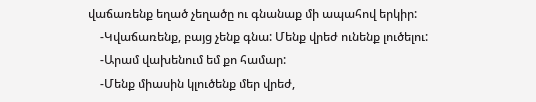վաճառենք եղած չեղածը ու գնանաք մի ապահով երկիր:
    -Կվաճառենք, բայց չենք գնա: Մենք վրեժ ունենք լուծելու:
    -Արամ վախենում եմ քո համար:
    -Մենք միասին կլուծենք մեր վրեժ,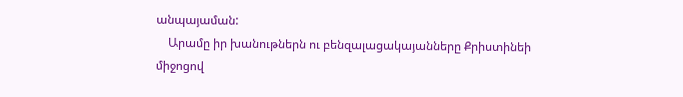անպայաման:
    Արամը իր խանութներն ու բենզալացակայանները Քրիստինեի միջոցով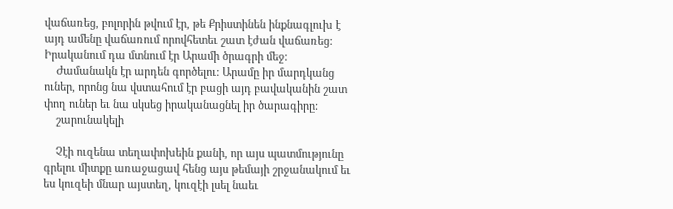վաճառեց, բոլորին թվում էր, թե Քրիստինեն ինքնագլուխ է այդ ամենը վաճառում որովհետեւ շատ էժան վաճառեց: Իրականում դա մտնում էր Արամի ծրագրի մեջ:
    Ժամանակն էր արդեն գործելու: Արամը իր մարդկանց ուներ, որոնց նա վստահում էր բացի այդ բավականին շատ փող ուներ եւ նա սկսեց իրականացնել իր ծարագիրը:
    շարունակելի

    Չէի ուզենա տեղափոխեին քանի, որ այս պատմությունը գրելու միտքը առաջացավ հենց այս թեմայի շրջանակում եւ ես կուզեի մնար այստեղ, կուզէի լսել նաեւ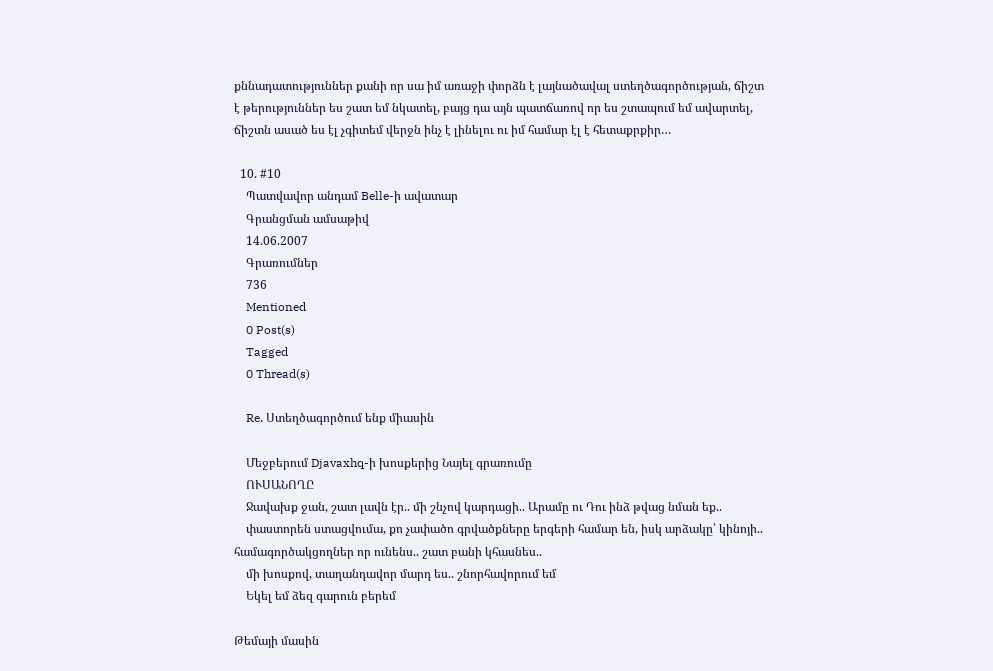քննադատություններ քանի որ սա իմ առաջի փորձն է լայնածավալ ստեղծագործության, ճիշտ է թերություններ ես շատ եմ նկատել, բայց դա այն պատճառով որ ես շտապում եմ ավարտել, ճիշտն ասած ես էլ չգիտեմ վերջն ինչ է լինելու ու իմ համար էլ է հետաքրքիր…

  10. #10
    Պատվավոր անդամ Belle-ի ավատար
    Գրանցման ամսաթիվ
    14.06.2007
    Գրառումներ
    736
    Mentioned
    0 Post(s)
    Tagged
    0 Thread(s)

    Re. Ստեղծագործում ենք միասին

    Մեջբերում Djavaxhq-ի խոսքերից Նայել գրառումը
    ՈՒՍԱՆՈՂԸ
    Ջավախք ջան, շատ լավն էր.. մի շնչով կարդացի.. Արամը ու Դու ինձ թվաց նման եք..
    փաստորեն ստացվումա, քո չափածո գրվածքները երգերի համար են, իսկ արձակը՝ կինոյի.. համագործակցողներ որ ունենս.. շատ բանի կհասնես..
    մի խոսքով, տաղանդավոր մարդ ես.. շնորհավորում եմ
    Եկել եմ ձեզ գարուն բերեմ

Թեմայի մասին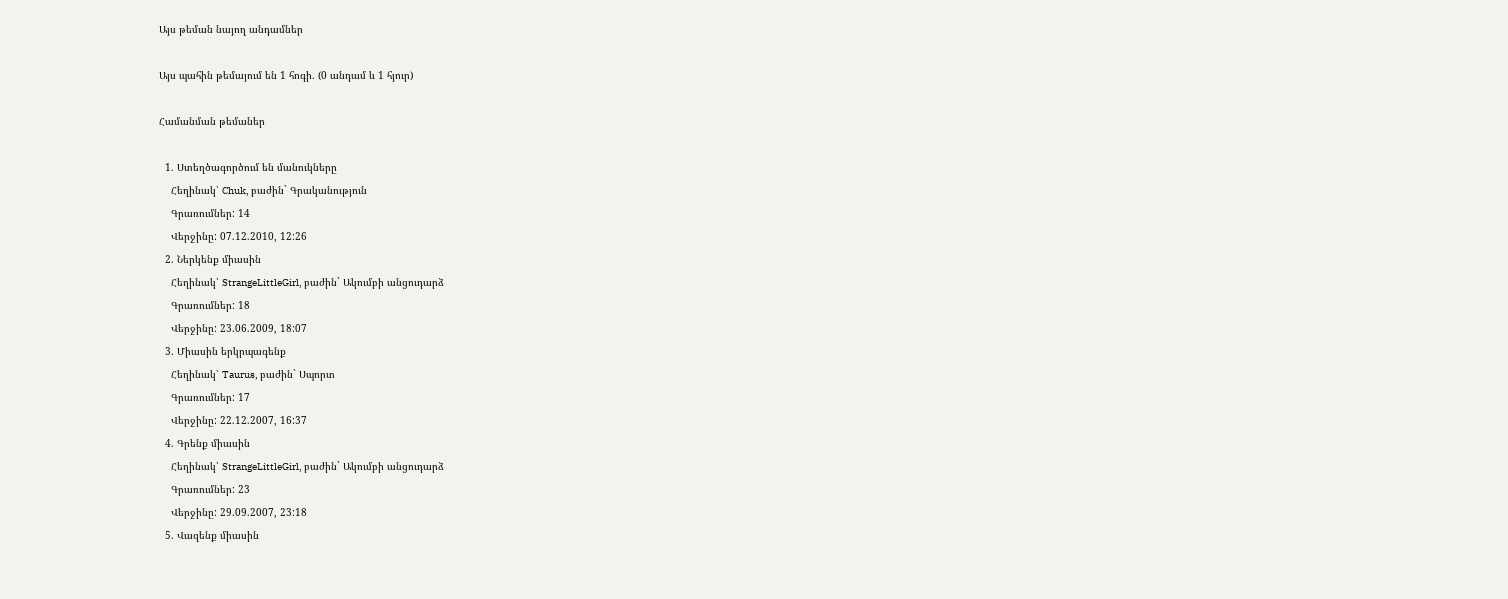Այս թեման նայող անդամներ

Այս պահին թեմայում են 1 հոգի. (0 անդամ և 1 հյուր)

Համանման թեմաներ

  1. Ստեղծագործում են մանուկները
    Հեղինակ՝ Chuk, բաժին` Գրականություն
    Գրառումներ: 14
    Վերջինը: 07.12.2010, 12:26
  2. Ներկենք միասին
    Հեղինակ՝ StrangeLittleGirl, բաժին` Ակումբի անցուդարձ
    Գրառումներ: 18
    Վերջինը: 23.06.2009, 18:07
  3. Միասին երկրպագենք
    Հեղինակ՝ Taurus, բաժին` Սպորտ
    Գրառումներ: 17
    Վերջինը: 22.12.2007, 16:37
  4. Գրենք միասին
    Հեղինակ՝ StrangeLittleGirl, բաժին` Ակումբի անցուդարձ
    Գրառումներ: 23
    Վերջինը: 29.09.2007, 23:18
  5. Վազենք միասին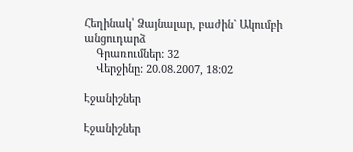Հեղինակ՝ Ձայնալար, բաժին` Ակումբի անցուդարձ
    Գրառումներ: 32
    Վերջինը: 20.08.2007, 18:02

Էջանիշներ

Էջանիշներ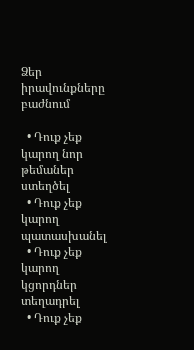Ձեր իրավունքները բաժնում

  • Դուք չեք կարող նոր թեմաներ ստեղծել
  • Դուք չեք կարող պատասխանել
  • Դուք չեք կարող կցորդներ տեղադրել
  • Դուք չեք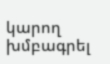կարող խմբագրել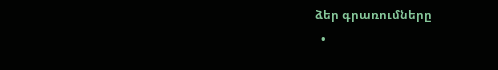ձեր գրառումները
  •